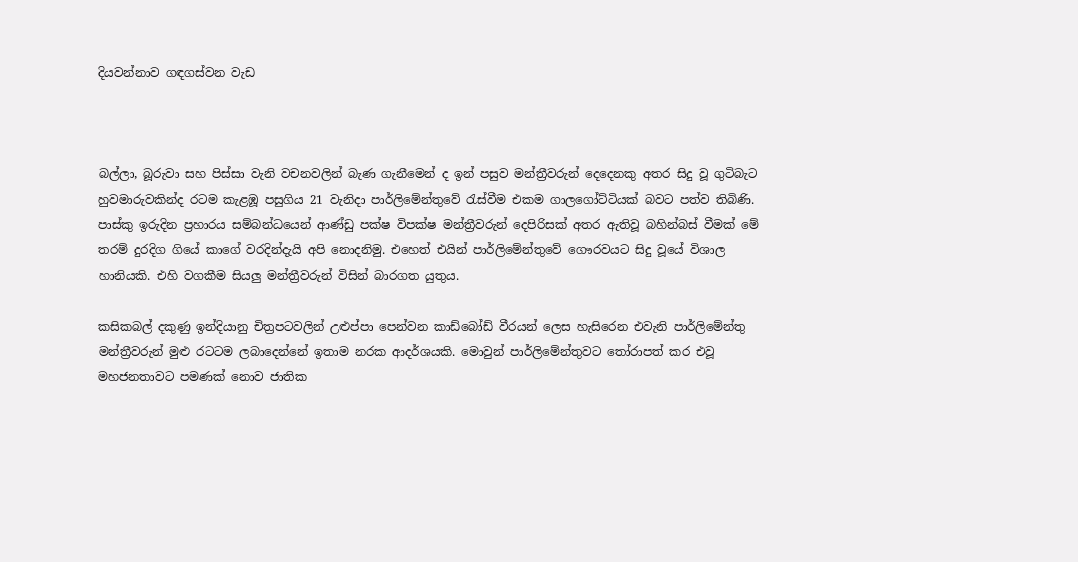දියවන්නාව ගඳගස්වන වැඩ



බල්ලා, බූරුවා සහ පිස්සා වැනි වචනවලින් බැණ ගැනීමෙන් ද ඉන් පසුව මන්ත්‍රීවරුන් දෙදෙනකු අතර සිදු වූ ගුටිබැට හුවමාරුවකින්ද රටම කැළඹූ පසුගිය 21 වැනිදා පාර්ලිමේන්තුවේ රැස්වීම එකම ගාලගෝට්ටියක් බවට පත්ව තිබිණි. පාස්කු ඉරුදින ප්‍රහාරය සම්බන්ධයෙන් ආණ්ඩු පක්ෂ විපක්ෂ මන්ත්‍රීවරුන් දෙපිරිසක් අතර ඇතිවූ බහින්බස් වීමක් මේ තරම් දුරදිග ගියේ කාගේ වරදින්දැයි අපි නොදනිමු. එහෙත් එයින් පාර්ලිමේන්තුවේ ගෞරවයට සිදු වූයේ විශාල හානියකි. එහි වගකීම සියලු‍ මන්ත්‍රීවරුන් විසින් බාරගත යුතුය.

කසිකබල් දකුණු ඉන්දියානු චිත්‍රපටවලින් උළුප්පා පෙන්වන කාඩ්බෝඩ් වීරයන් ලෙස හැසිරෙන එවැනි පාර්ලිමේන්තු මන්ත්‍රීවරුන් මුළු රටටම ලබාදෙන්නේ ඉතාම නරක ආදර්ශයකි. මොවුන් පාර්ලිමේන්තුවට තෝරාපත් කර එවූ මහජනතාවට පමණක් නොව ජාතික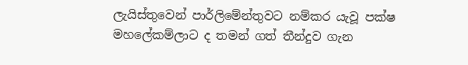ලැයිස්තුවෙන් පාර්ලිමේන්තුවට නම්කර යැවූ පක්ෂ මහලේකම්ලාට ද තමන් ගත් තීන්දුව ගැන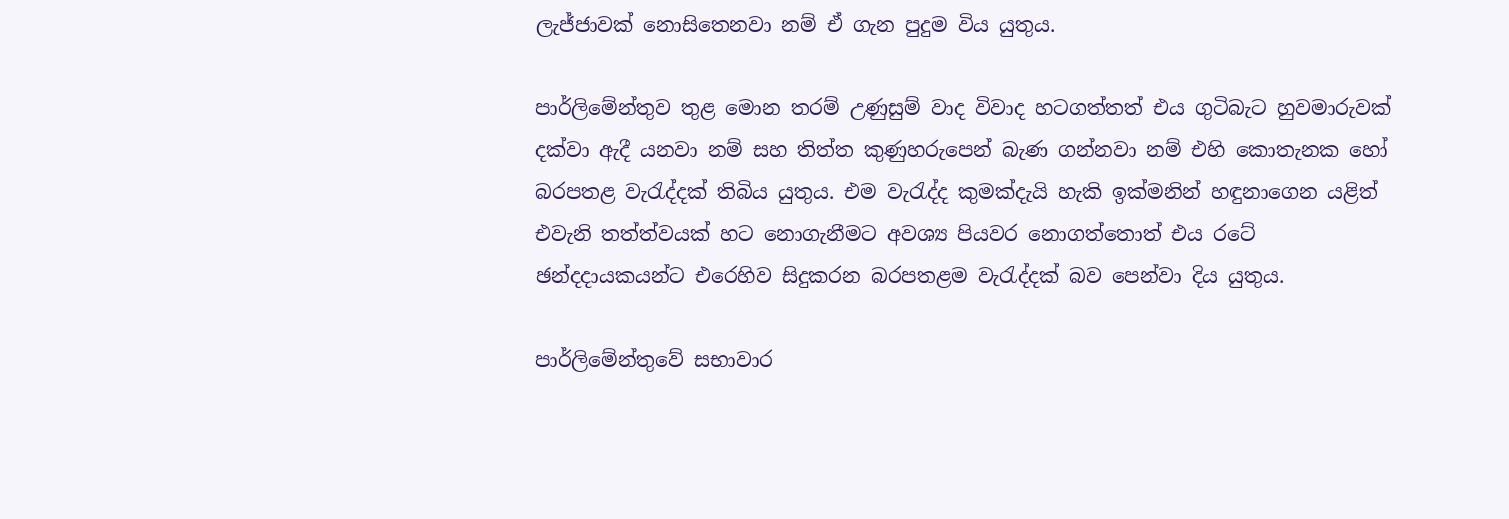ලැජ්ජාවක් නොසිතෙනවා නම් ඒ ගැන පුදුම විය යුතුය.

පාර්ලිමේන්තුව තුළ මොන තරම් උණුසුම් වාද විවාද හටගත්තත් එය ගුටිබැට හුවමාරුවක් දක්වා ඇදී යනවා නම් සහ තිත්ත කුණුහරුපෙන් බැණ ගන්නවා නම් එහි කොතැනක හෝ බරපතළ වැරැද්දක් තිබිය යුතුය. එම වැරැද්ද කුමක්දැයි හැකි ඉක්මනින් හඳුනාගෙන යළිත් එවැනි තත්ත්වයක් හට නොගැනීමට අවශ්‍ය පියවර නොගත්තොත් එය රටේ ඡන්දදායකයන්ට එරෙහිව සිදුකරන බරපතළම වැරැද්දක් බව පෙන්වා දිය යුතුය.

පාර්ලිමේන්තුවේ සභාවාර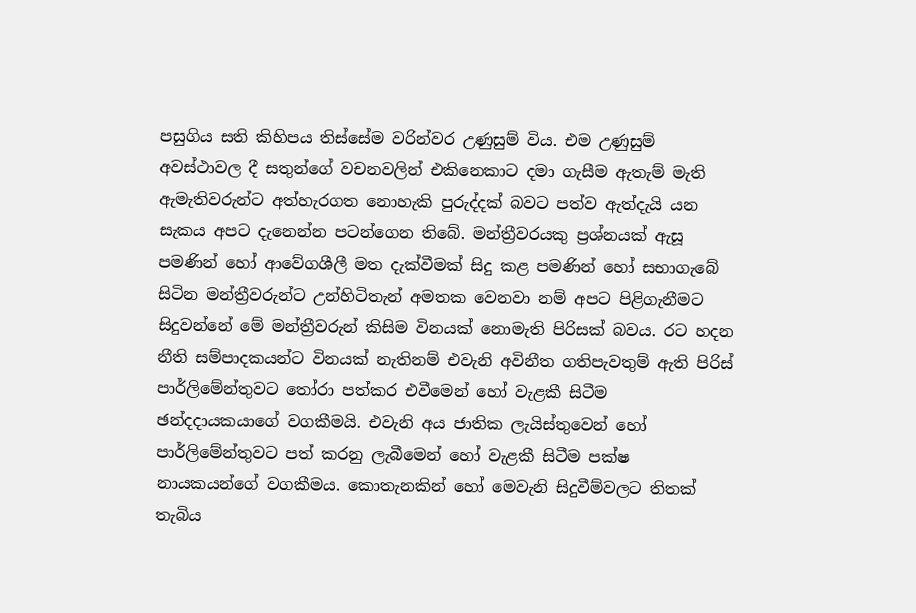පසුගිය සති කිහිපය තිස්සේම වරින්වර උණුසුම් විය. එම උණුසුම් අවස්ථාවල දී සතුන්ගේ වචනවලින් එකිනෙකාට දමා ගැසීම ඇතැම් මැති ඇමැතිවරුන්ට අත්හැරගත නොහැකි පුරුද්දක් බවට පත්ව ඇත්දැයි යන සැකය අපට දැනෙන්න පටන්ගෙන තිබේ. මන්ත්‍රීවරයකු ප්‍රශ්නයක් ඇසූ පමණින් හෝ ආවේගශීලී මත දැක්වීමක් සිදු කළ පමණින් හෝ සභාගැබේ සිටින මන්ත්‍රීවරුන්ට උන්හිටිතැන් අමතක වෙනවා නම් අපට පිළිගැනීමට සිදුවන්නේ මේ මන්ත්‍රීවරුන් කිසිම විනයක් නොමැති පිරිසක් බවය. රට හදන නීති සම්පාදකයන්ට විනයක් නැතිනම් එවැනි අවිනීත ගතිපැවතුම් ඇති පිරිස් පාර්ලිමේන්තුවට තෝරා පත්කර එවීමෙන් හෝ වැළකී සිටීම ඡන්දදායකයාගේ වගකීමයි. එවැනි අය ජාතික ලැයිස්තුවෙන් හෝ පාර්ලිමේන්තුවට පත් කරනු ලැබීමෙන් හෝ වැළකී සිටීම පක්ෂ නායකයන්ගේ වගකීමය. කොතැනකින් හෝ මෙවැනි සිදුවීම්වලට තිතක් තැබිය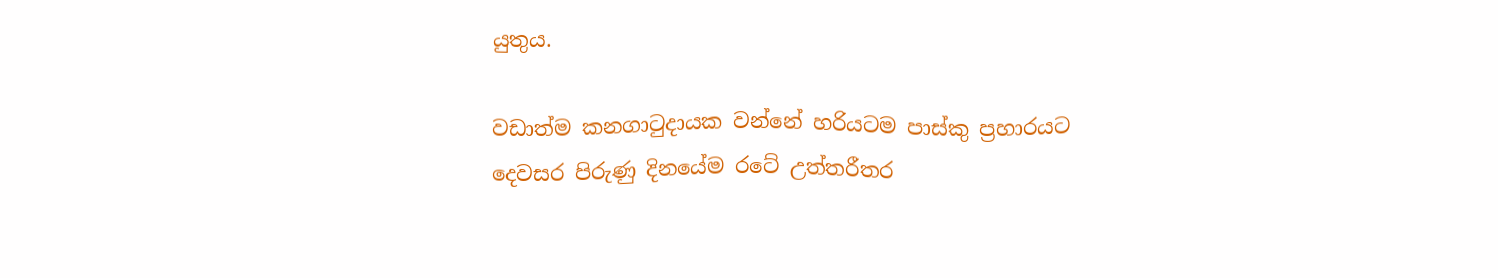යුතුය.

වඩාත්ම කනගාටුදායක වන්නේ හරියටම පාස්කු ප්‍රහාරයට දෙවසර පිරුණු දිනයේම රටේ උත්තරීතර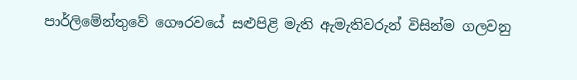පාර්ලිමේන්තුවේ ගෞරවයේ සළුපිළි මැති ඇමැතිවරුන් විසින්ම ගලවනු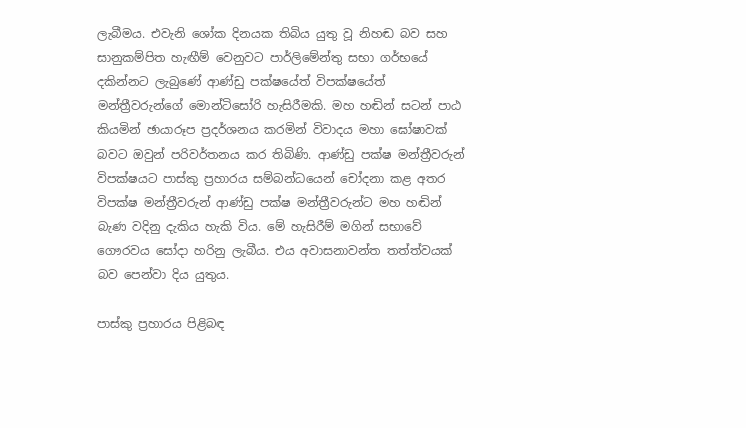ලැබීමය. එවැනි ශෝක දිනයක තිබිය යුතු වූ නිහඬ බව සහ සානුකම්පිත හැඟීම් වෙනුවට පාර්ලිමේන්තු සභා ගර්භයේ දකින්නට ලැබුණේ ආණ්ඩු පක්ෂයේත් විපක්ෂයේත් මන්ත්‍රීවරුන්ගේ මොන්ටිසෝරි හැසිරීමකි. මහ හඬින් සටන් පාඨ කියමින් ඡායාරූප ප්‍රදර්ශනය කරමින් විවාදය මහා ඝෝෂාවක් බවට ඔවුන් පරිවර්තනය කර තිබිණි. ආණ්ඩු පක්ෂ මන්ත්‍රීවරුන් විපක්ෂයට පාස්කු ප්‍රහාරය සම්බන්ධයෙන් චෝදනා කළ අතර විපක්ෂ මන්ත්‍රීවරුන් ආණ්ඩු පක්ෂ මන්ත්‍රීවරුන්ට මහ හඬින් බැණ වදිනු දැකිය හැකි විය. මේ හැසිරීම් මගින් සභාවේ ගෞරවය සෝදා හරිනු ලැබීය. එය අවාසනාවන්ත තත්ත්වයක් බව පෙන්වා දිය යුතුය.

පාස්කු ප්‍රහාරය පිළිබඳ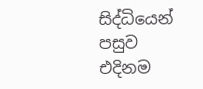සිද්ධියෙන් පසුව එදිනම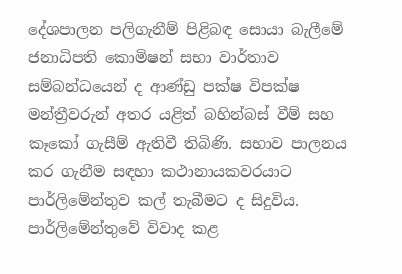දේශපාලන පලිගැනීම් පිළිබඳ සොයා බැලීමේ ජනාධිපති කොමිෂන් සභා වාර්තාව සම්බන්ධයෙන් ද ආණ්ඩු පක්ෂ විපක්ෂ මන්ත්‍රීවරුන් අතර යළිත් බහින්බස් වීම් සහ කෑකෝ ගැසීම් ඇතිවී තිබිණි. සභාව පාලනය කර ගැනීම සඳහා කථානායකවරයාට පාර්ලිමේන්තුව කල් තැබීමට ද සිදුවිය. පාර්ලිමේන්තුවේ විවාද කළ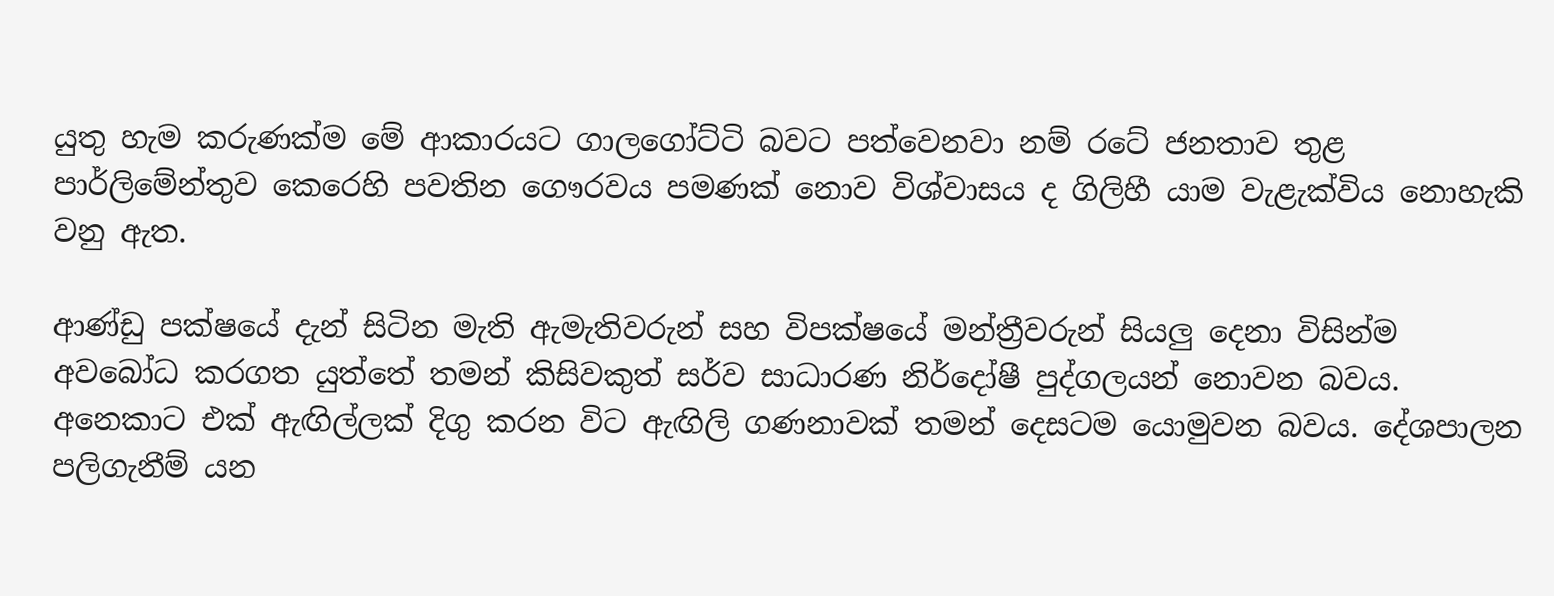යුතු හැම කරුණක්ම මේ ආකාරයට ගාලගෝට්ටි බවට පත්වෙනවා නම් රටේ ජනතාව තුළ පාර්ලිමේන්තුව කෙරෙහි පවතින ගෞරවය පමණක් නොව විශ්වාසය ද ගිලිහී යාම වැළැක්විය නොහැකි වනු ඇත.

ආණ්ඩු පක්ෂයේ දැන් සිටින මැති ඇමැතිවරුන් සහ විපක්ෂයේ මන්ත්‍රීවරුන් සියලු‍ දෙනා විසින්ම අවබෝධ කරගත යුත්තේ තමන් කිසිවකුත් සර්ව සාධාරණ නිර්දෝෂී පුද්ගලයන් නොවන බවය. අනෙකාට එක් ඇඟිල්ලක් දිගු කරන විට ඇඟිලි ගණනාවක් තමන් දෙසටම යොමුවන බවය. දේශපාලන පලිගැනීම් යන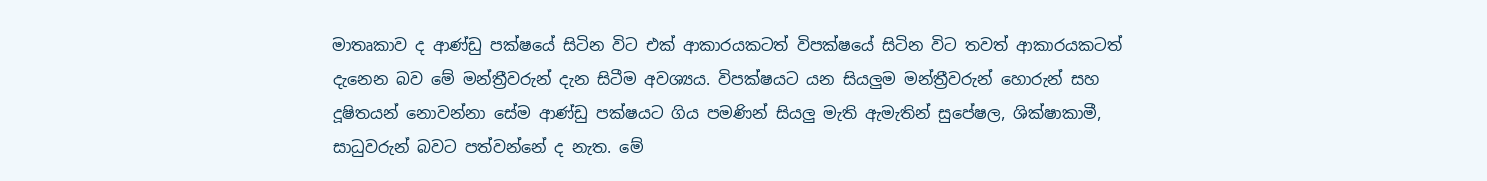මාතෘකාව ද ආණ්ඩු පක්ෂයේ සිටින විට එක් ආකාරයකටත් විපක්ෂයේ සිටින විට තවත් ආකාරයකටත් දැනෙන බව මේ මන්ත්‍රීවරුන් දැන සිටීම අවශ්‍යය. විපක්ෂයට යන සියලු‍ම මන්ත්‍රීවරුන් හොරුන් සහ දූෂිතයන් නොවන්නා සේම ආණ්ඩු පක්ෂයට ගිය පමණින් සියලු‍ මැති ඇමැතින් සුපේෂල, ශික්ෂාකාමී, සාධුවරුන් බවට පත්වන්නේ ද නැත. මේ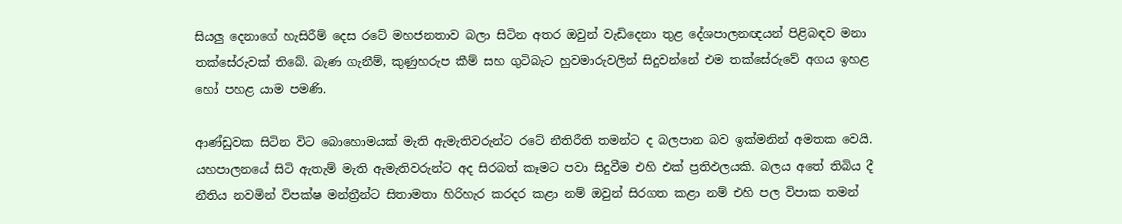සියලු‍ දෙනාගේ හැසිරීම් දෙස රටේ මහජනතාව බලා සිටින අතර ඔවුන් වැඩිදෙනා තුළ දේශපාලනඥයන් පිළිබඳව මනා තක්සේරුවක් තිබේ. බැණ ගැනීම්, කුණුහරුප කීම් සහ ගුටිබැට හුවමාරුවලින් සිදුවන්නේ එම තක්සේරුවේ අගය ඉහළ හෝ පහළ යාම පමණි.

ආණ්ඩුවක සිටින විට බොහොමයක් මැති ඇමැතිවරුන්ට රටේ නීතිරීති තමන්ට ද බලපාන බව ඉක්මනින් අමතක වෙයි. යහපාලනයේ සිටි ඇතැම් මැති ඇමැතිවරුන්ට අද සිරබත් කෑමට පවා සිදුවීම එහි එක් ප්‍රතිඵලයකි. බලය අතේ තිබිය දී නීතිය නවමින් විපක්ෂ මන්ත්‍රීන්ට සිතාමතා හිරිහැර කරදර කළා නම් ඔවුන් සිරගත කළා නම් එහි පල විපාක තමන්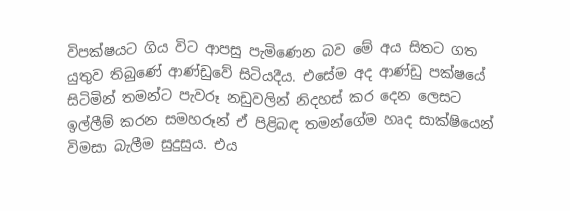විපක්ෂයට ගිය විට ආපසු පැමිණෙන බව මේ අය සිතට ගත යුතුව තිබුණේ ආණ්ඩුවේ සිටියදීය. එසේම අද ආණ්ඩු පක්ෂයේ සිටිමින් තමන්ට පැවරූ නඩුවලින් නිදහස් කර දෙන ලෙසට ඉල්ලීම් කරන සමහරූන් ඒ පිළිබඳ තමන්ගේම හෘද සාක්ෂියෙන් විමසා බැලීම සුදුසුය. එය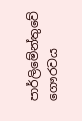පාර්ලිමේන්තුවේ ගෞරවය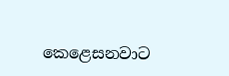කෙළෙසනවාට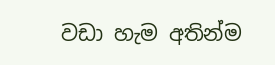වඩා හැම අතින්ම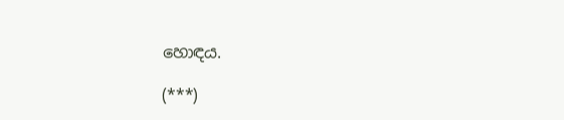හොඳය.

(***)